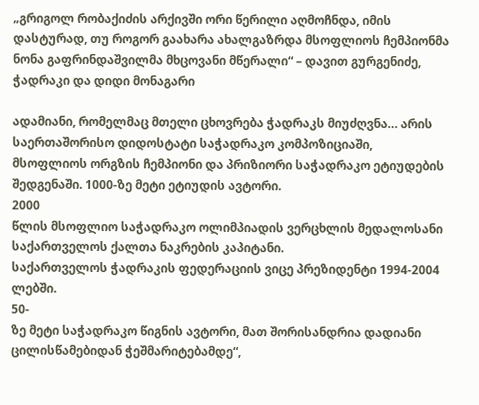„გრიგოლ რობაქიძის არქივში ორი წერილი აღმოჩნდა, იმის დასტურად, თუ როგორ გაახარა ახალგაზრდა მსოფლიოს ჩემპიონმა ნონა გაფრინდაშვილმა მხცოვანი მწერალი“ – დავით გურგენიძე, ჭადრაკი და დიდი მონაგარი

ადამიანი, რომელმაც მთელი ცხოვრება ჭადრაკს მიუძღვნა… არის საერთაშორისო დიდოსტატი საჭადრაკო კომპოზიციაში,
მსოფლიოს ორგზის ჩემპიონი და პრიზიორი საჭადრაკო ეტიუდების შედგენაში. 1000-ზე მეტი ეტიუდის ავტორი.
2000
წლის მსოფლიო საჭადრაკო ოლიმპიადის ვერცხლის მედალოსანი საქართველოს ქალთა ნაკრების კაპიტანი.
საქართველოს ჭადრაკის ფედერაციის ვიცე პრეზიდენტი 1994-2004 ლებში.
50-
ზე მეტი საჭადრაკო წიგნის ავტორი, მათ შორისანდრია დადიანი ცილისწამებიდან ჭეშმარიტებამდე“,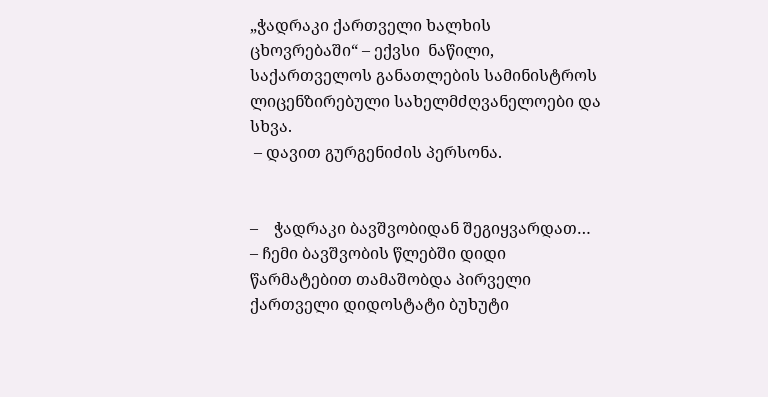„ჭადრაკი ქართველი ხალხის ცხოვრებაში“ – ექვსი  ნაწილი, საქართველოს განათლების სამინისტროს ლიცენზირებული სახელმძღვანელოები და სხვა.
 – დავით გურგენიძის პერსონა.


–    ჭადრაკი ბავშვობიდან შეგიყვარდათ…
– ჩემი ბავშვობის წლებში დიდი წარმატებით თამაშობდა პირველი ქართველი დიდოსტატი ბუხუტი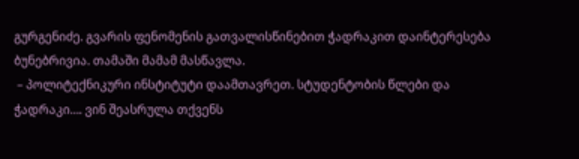გურგენიძე. გვარის ფენომენის გათვალისწინებით ჭადრაკით დაინტერესება ბუნებრივია. თამაში მამამ მასწავლა.
 – პოლიტექნიკური ინსტიტუტი დაამთავრეთ. სტუდენტობის წლები და ჭადრაკი…. ვინ შეასრულა თქვენს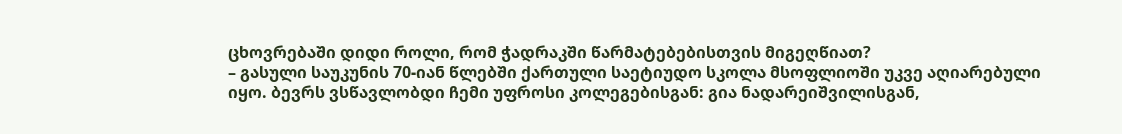ცხოვრებაში დიდი როლი, რომ ჭადრაკში წარმატებებისთვის მიგეღწიათ?
– გასული საუკუნის 70-იან წლებში ქართული საეტიუდო სკოლა მსოფლიოში უკვე აღიარებული იყო. ბევრს ვსწავლობდი ჩემი უფროსი კოლეგებისგან: გია ნადარეიშვილისგან,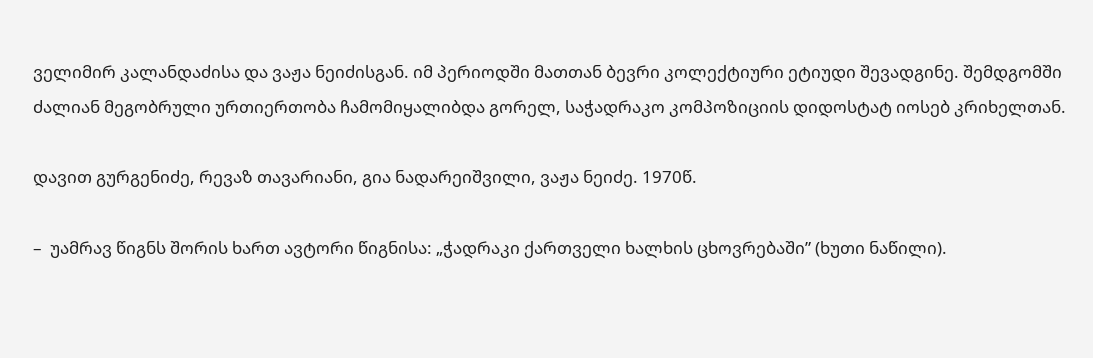ველიმირ კალანდაძისა და ვაჟა ნეიძისგან. იმ პერიოდში მათთან ბევრი კოლექტიური ეტიუდი შევადგინე. შემდგომში ძალიან მეგობრული ურთიერთობა ჩამომიყალიბდა გორელ, საჭადრაკო კომპოზიციის დიდოსტატ იოსებ კრიხელთან.

დავით გურგენიძე, რევაზ თავარიანი, გია ნადარეიშვილი, ვაჟა ნეიძე. 1970წ.

–  უამრავ წიგნს შორის ხართ ავტორი წიგნისა: „ჭადრაკი ქართველი ხალხის ცხოვრებაში” (ხუთი ნაწილი).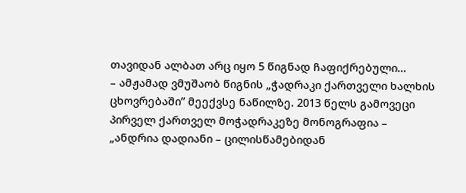თავიდან ალბათ არც იყო 5 წიგნად ჩაფიქრებული…
– ამჟამად ვმუშაობ წიგნის „ჭადრაკი ქართველი ხალხის ცხოვრებაში” მეექვსე ნაწილზე. 2013 წელს გამოვეცი პირველ ქართველ მოჭადრაკეზე მონოგრაფია – „ანდრია დადიანი – ცილისწამებიდან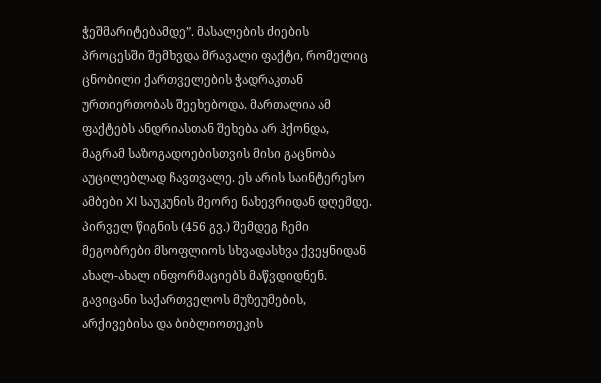ჭეშმარიტებამდე”. მასალების ძიების პროცესში შემხვდა მრავალი ფაქტი, რომელიც ცნობილი ქართველების ჭადრაკთან ურთიერთობას შეეხებოდა. მართალია ამ ფაქტებს ანდრიასთან შეხება არ ჰქონდა, მაგრამ საზოგადოებისთვის მისი გაცნობა აუცილებლად ჩავთვალე. ეს არის საინტერესო ამბები XI საუკუნის მეორე ნახევრიდან დღემდე. პირველ წიგნის (456 გვ.) შემდეგ ჩემი მეგობრები მსოფლიოს სხვადასხვა ქვეყნიდან ახალ-ახალ ინფორმაციებს მაწვდიდნენ. გავიცანი საქართველოს მუზეუმების, არქივებისა და ბიბლიოთეკის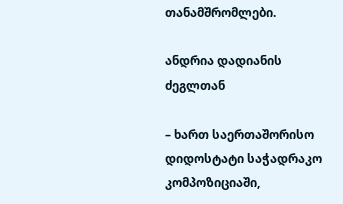თანამშრომლები.

ანდრია დადიანის ძეგლთან

– ხართ საერთაშორისო დიდოსტატი საჭადრაკო კომპოზიციაში,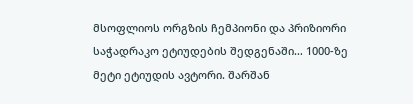მსოფლიოს ორგზის ჩემპიონი და პრიზიორი საჭადრაკო ეტიუდების შედგენაში… 1000-ზე მეტი ეტიუდის ავტორი. შარშან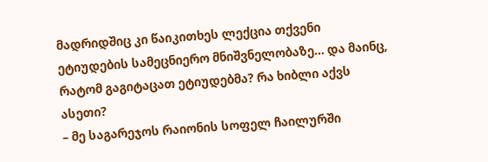მადრიდშიც კი წაიკითხეს ლექცია თქვენი ეტიუდების სამეცნიერო მნიშვნელობაზე… და მაინც, რატომ გაგიტაცათ ეტიუდებმა? რა ხიბლი აქვს ასეთი?
– მე საგარეჯოს რაიონის სოფელ ჩაილურში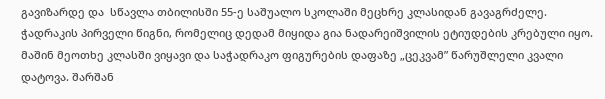გავიზარდე და  სწავლა თბილისში 55-ე საშუალო სკოლაში მეცხრე კლასიდან გავაგრძელე. ჭადრაკის პირველი წიგნი, რომელიც დედამ მიყიდა გია ნადარეიშვილის ეტიუდების კრებული იყო. მაშინ მეოთხე კლასში ვიყავი და საჭადრაკო ფიგურების დაფაზე „ცეკვამ” წარუშლელი კვალი დატოვა. შარშან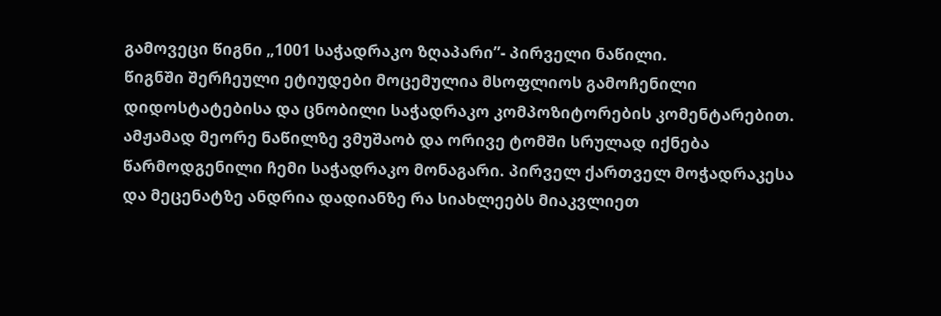გამოვეცი წიგნი „1001 საჭადრაკო ზღაპარი”- პირველი ნაწილი.
წიგნში შერჩეული ეტიუდები მოცემულია მსოფლიოს გამოჩენილი დიდოსტატებისა და ცნობილი საჭადრაკო კომპოზიტორების კომენტარებით.
ამჟამად მეორე ნაწილზე ვმუშაობ და ორივე ტომში სრულად იქნება წარმოდგენილი ჩემი საჭადრაკო მონაგარი. პირველ ქართველ მოჭადრაკესა და მეცენატზე ანდრია დადიანზე რა სიახლეებს მიაკვლიეთ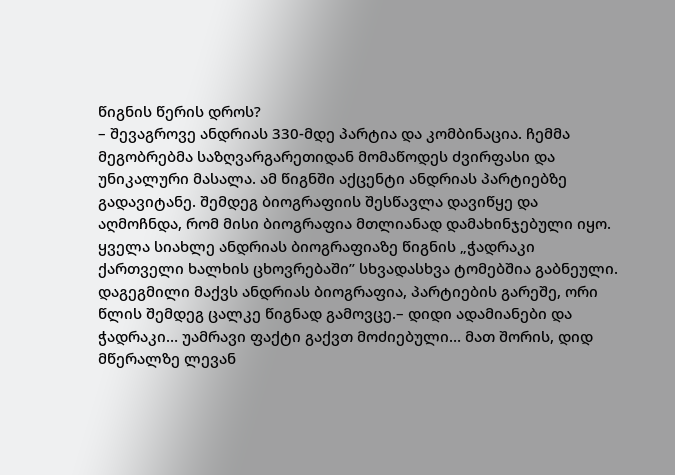წიგნის წერის დროს?
– შევაგროვე ანდრიას 330-მდე პარტია და კომბინაცია. ჩემმა მეგობრებმა საზღვარგარეთიდან მომაწოდეს ძვირფასი და უნიკალური მასალა. ამ წიგნში აქცენტი ანდრიას პარტიებზე გადავიტანე. შემდეგ ბიოგრაფიის შესწავლა დავიწყე და აღმოჩნდა, რომ მისი ბიოგრაფია მთლიანად დამახინჯებული იყო. ყველა სიახლე ანდრიას ბიოგრაფიაზე წიგნის „ჭადრაკი ქართველი ხალხის ცხოვრებაში” სხვადასხვა ტომებშია გაბნეული. დაგეგმილი მაქვს ანდრიას ბიოგრაფია, პარტიების გარეშე, ორი წლის შემდეგ ცალკე წიგნად გამოვცე.– დიდი ადამიანები და ჭადრაკი… უამრავი ფაქტი გაქვთ მოძიებული… მათ შორის, დიდ მწერალზე ლევან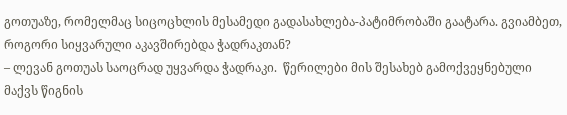გოთუაზე, რომელმაც სიცოცხლის მესამედი გადასახლება-პატიმრობაში გაატარა. გვიამბეთ, როგორი სიყვარული აკავშირებდა ჭადრაკთან?
– ლევან გოთუას საოცრად უყვარდა ჭადრაკი.  წერილები მის შესახებ გამოქვეყნებული მაქვს წიგნის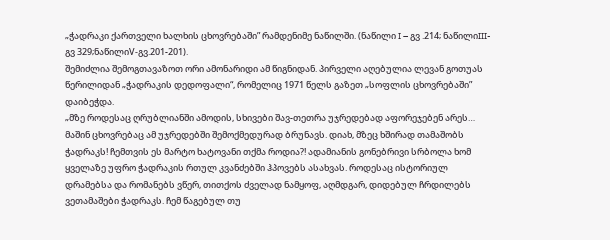„ჭადრაკი ქართველი ხალხის ცხოვრებაში” რამდენიმე ნაწილში. (ნაწილი I – გვ .214; ნაწილიIII- გვ 329;ნაწილიV-გვ.201-201).
შემიძლია შემოგთავაზოთ ორი ამონარიდი ამ წიგნიდან. პირველი აღებულია ლევან გოთუას წერილიდან „ჭადრაკის დედოფალი“, რომელიც 1971 წელს გაზეთ „სოფლის ცხოვრებაში” დაიბეჭდა.
„მზე როდესაც ღრუბლიანში ამოდის, სხივები შავ-თეთრა უჯრედებად აფორეჯებენ არეს… მაშინ ცხოვრებაც ამ უჯრედებში შემოქმედურად ბრუნავს. დიახ, მზეც ხშირად თამაშობს ჭადრაკს! ჩემთვის ეს მარტო ხატოვანი თქმა როდია?! ადამიანის გონებრივი სრბოლა ხომ ყველაზე უფრო ჭადრაკის რთულ კვანძებში ჰპოვებს ასახვას. როდესაც ისტორიულ დრამებსა და რომანებს ვწერ, თითქოს ძველად ნამყოფ, აღმდგარ, დიდებულ ჩრდილებს ვეთამაშები ჭადრაკს. ჩემ წაგებულ თუ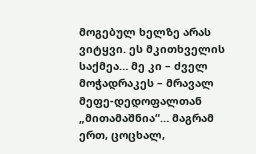მოგებულ ხელზე არას ვიტყვი. ეს მკითხველის საქმეა… მე კი – ძველ მოჭადრაკეს – მრავალ მეფე-დედოფალთან „მითამაშნია“… მაგრამ ერთ, ცოცხალ,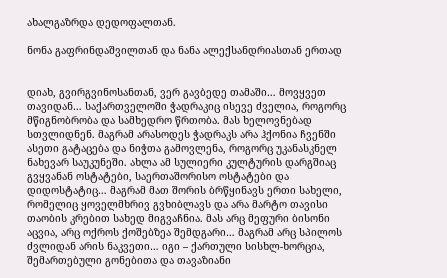ახალგაზრდა დედოფალთან.

ნონა გაფრინდაშვილთან და ნანა ალექსანდრიასთან ერთად


დიახ, გვირგვინოსანთან, ვერ გავბედე თამაში… მოვყვეთ თავიდან… საქართველოში ჭადრაკიც ისევე ძველია, როგორც მწიგნობრობა და სამხედრო წრთობა. მას ხელოვნებად სთვლიდნენ. მაგრამ არასოდეს ჭადრაკს არა ჰქონია ჩვენში ასეთი გატაცება და ნიჭთა გამოვლენა, როგორც უკანასკნელ ნახევარ საუკუნეში. ახლა ამ სულიერი კულტურის დარგშიაც გვყვანან ოსტატები, საერთაშორისო ოსტატები და დიდოსტატიც… მაგრამ მათ შორის ბრწყინავს ერთი სახელი, რომელიც ყოველმხრივ გვხიბლავს და არა მარტო თავისი თაობის კრებით სახედ მიგვაჩნია. მას არც მეფური ბისონი აცვია, არც ოქროს ქოშებზეა შემდგარი… მაგრამ არც სპილოს ძვლიდან არის ნაკვეთი… იგი – ქართული სისხლ-ხორცია, შემართებული გონებითა და თავაზიანი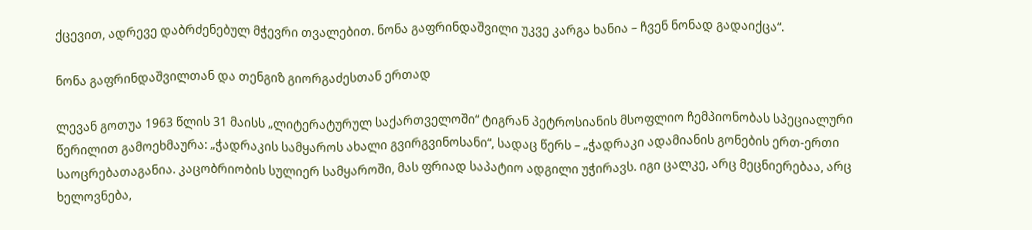ქცევით, ადრევე დაბრძენებულ მჭევრი თვალებით. ნონა გაფრინდაშვილი უკვე კარგა ხანია – ჩვენ ნონად გადაიქცა“.

ნონა გაფრინდაშვილთან და თენგიზ გიორგაძესთან ერთად

ლევან გოთუა 1963 წლის 31 მაისს „ლიტერატურულ საქართველოში“ ტიგრან პეტროსიანის მსოფლიო ჩემპიონობას სპეციალური წერილით გამოეხმაურა: „ჭადრაკის სამყაროს ახალი გვირგვინოსანი“, სადაც წერს – „ჭადრაკი ადამიანის გონების ერთ-ერთი საოცრებათაგანია. კაცობრიობის სულიერ სამყაროში, მას ფრიად საპატიო ადგილი უჭირავს. იგი ცალკე, არც მეცნიერებაა, არც ხელოვნება,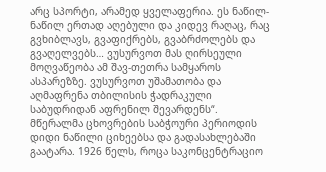არც სპორტი, არამედ ყველაფერია. ეს ნაწილ-ნაწილ ერთად აღებული და კიდევ რაღაც, რაც გვხიბლავს, გვაფიქრებს, გვაბრძოლებს და გვაღელვებს… ვუსურვოთ მას ღირსეული მოღვაწეობა ამ შავ-თეთრა სამყაროს ასპარეზზე. ვუსურვოთ უშამათობა და აღმაფრენა თბილისის ჭადრაკული საბუდრიდან აფრენილ შევარდენს“.
მწერალმა ცხოვრების საბჭოური პერიოდის დიდი ნაწილი ციხეებსა და გადასახლებაში გაატარა. 1926 წელს, როცა საკონცენტრაციო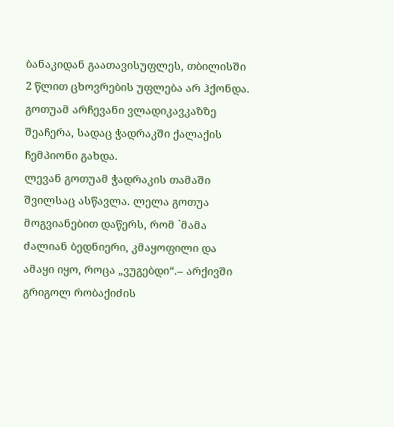ბანაკიდან გაათავისუფლეს, თბილისში 2 წლით ცხოვრების უფლება არ ჰქონდა. გოთუამ არჩევანი ვლადიკავკაზზე შეაჩერა, სადაც ჭადრაკში ქალაქის ჩემპიონი გახდა.
ლევან გოთუამ ჭადრაკის თამაში შვილსაც ასწავლა. ლელა გოთუა მოგვიანებით დაწერს, რომ `მამა ძალიან ბედნიერი, კმაყოფილი და ამაყი იყო, როცა „ვუგებდი“.– არქივში გრიგოლ რობაქიძის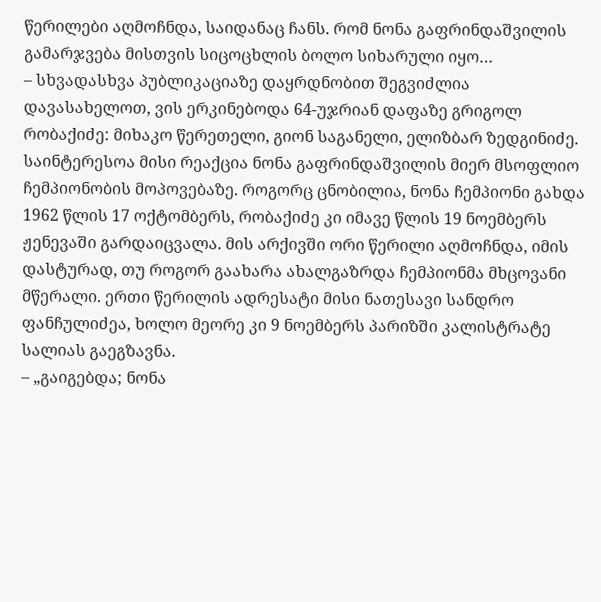წერილები აღმოჩნდა, საიდანაც ჩანს. რომ ნონა გაფრინდაშვილის გამარჯვება მისთვის სიცოცხლის ბოლო სიხარული იყო…
– სხვადასხვა პუბლიკაციაზე დაყრდნობით შეგვიძლია დავასახელოთ, ვის ერკინებოდა 64-უჯრიან დაფაზე გრიგოლ რობაქიძე: მიხაკო წერეთელი, გიონ საგანელი, ელიზბარ ზედგინიძე.
საინტერესოა მისი რეაქცია ნონა გაფრინდაშვილის მიერ მსოფლიო ჩემპიონობის მოპოვებაზე. როგორც ცნობილია, ნონა ჩემპიონი გახდა 1962 წლის 17 ოქტომბერს, რობაქიძე კი იმავე წლის 19 ნოემბერს ჟენევაში გარდაიცვალა. მის არქივში ორი წერილი აღმოჩნდა, იმის დასტურად, თუ როგორ გაახარა ახალგაზრდა ჩემპიონმა მხცოვანი მწერალი. ერთი წერილის ადრესატი მისი ნათესავი სანდრო ფანჩულიძეა, ხოლო მეორე კი 9 ნოემბერს პარიზში კალისტრატე სალიას გაეგზავნა.
– „გაიგებდა; ნონა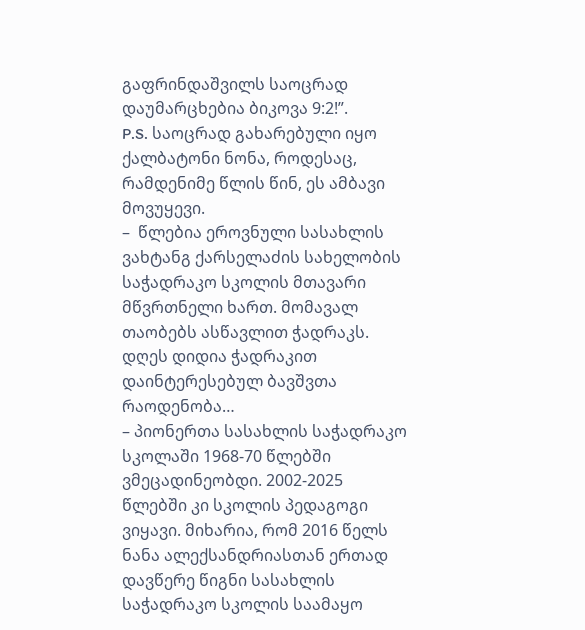გაფრინდაშვილს საოცრად დაუმარცხებია ბიკოვა 9:2!”.
P.S. საოცრად გახარებული იყო ქალბატონი ნონა, როდესაც, რამდენიმე წლის წინ, ეს ამბავი მოვუყევი.
–  წლებია ეროვნული სასახლის ვახტანგ ქარსელაძის სახელობის საჭადრაკო სკოლის მთავარი მწვრთნელი ხართ. მომავალ თაობებს ასწავლით ჭადრაკს. დღეს დიდია ჭადრაკით დაინტერესებულ ბავშვთა რაოდენობა…
– პიონერთა სასახლის საჭადრაკო სკოლაში 1968-70 წლებში ვმეცადინეობდი. 2002-2025 წლებში კი სკოლის პედაგოგი ვიყავი. მიხარია, რომ 2016 წელს ნანა ალექსანდრიასთან ერთად დავწერე წიგნი სასახლის საჭადრაკო სკოლის საამაყო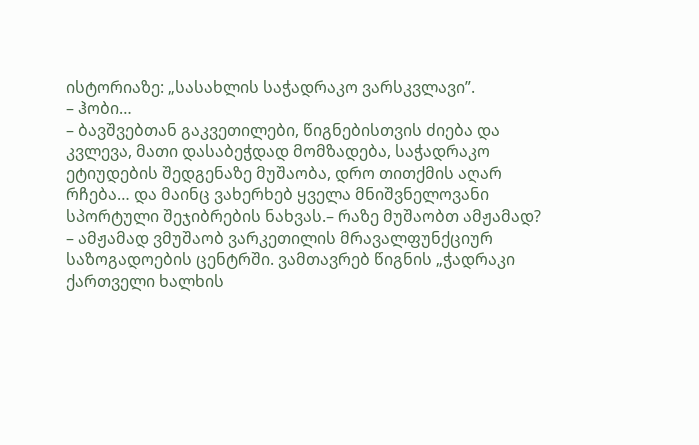ისტორიაზე: „სასახლის საჭადრაკო ვარსკვლავი”.
– ჰობი…
– ბავშვებთან გაკვეთილები, წიგნებისთვის ძიება და კვლევა, მათი დასაბეჭდად მომზადება, საჭადრაკო ეტიუდების შედგენაზე მუშაობა, დრო თითქმის აღარ რჩება… და მაინც ვახერხებ ყველა მნიშვნელოვანი სპორტული შეჯიბრების ნახვას.– რაზე მუშაობთ ამჟამად?
– ამჟამად ვმუშაობ ვარკეთილის მრავალფუნქციურ საზოგადოების ცენტრში. ვამთავრებ წიგნის „ჭადრაკი ქართველი ხალხის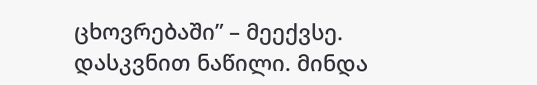ცხოვრებაში” – მეექვსე. დასკვნით ნაწილი. მინდა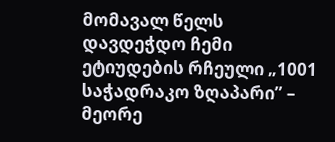მომავალ წელს დავდეჭდო ჩემი ეტიუდების რჩეული „1001 საჭადრაკო ზღაპარი” – მეორე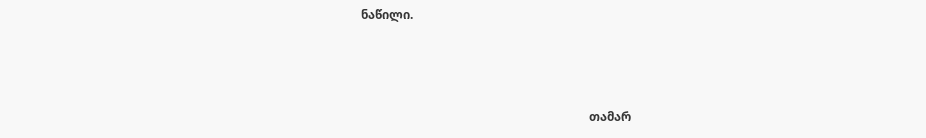ნაწილი.



                                                                            თამარ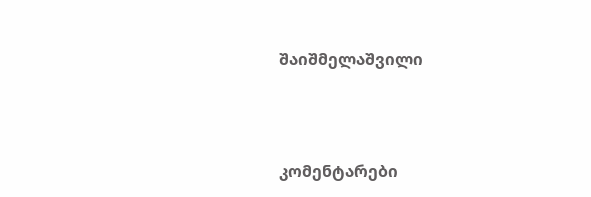შაიშმელაშვილი



კომენტარები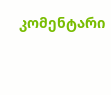კომენტარი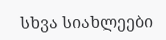სხვა სიახლეები